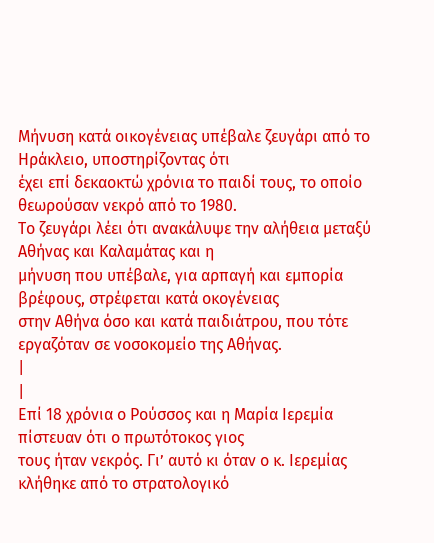Μήνυση κατά οικογένειας υπέβαλε ζευγάρι από το Ηράκλειο, υποστηρίζοντας ότι
έχει επί δεκαοκτώ χρόνια το παιδί τους, το οποίο θεωρούσαν νεκρό από το 1980.
Το ζευγάρι λέει ότι ανακάλυψε την αλήθεια μεταξύ Αθήνας και Καλαμάτας και η
μήνυση που υπέβαλε, για αρπαγή και εμπορία βρέφους, στρέφεται κατά οκογένειας
στην Αθήνα όσο και κατά παιδιάτρου, που τότε εργαζόταν σε νοσοκομείο της Αθήνας.
|
|
Επί 18 χρόνια ο Ρούσσος και η Μαρία Ιερεμία πίστευαν ότι ο πρωτότοκος γιος
τους ήταν νεκρός. Γι’ αυτό κι όταν ο κ. Ιερεμίας κλήθηκε από το στρατολογικό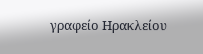γραφείο Ηρακλείου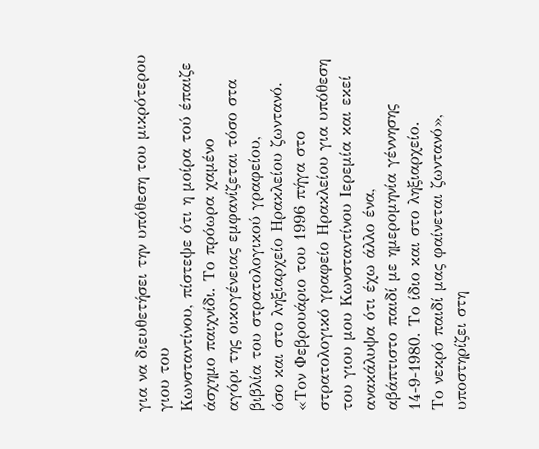για να διευθετήσει την υπόθεση του μικρότερου γιου του
Κωνσταντίνου, πίστεψε ότι η μοίρα τού έπαιζε άσχημο παιχνίδι. Το πρόωρα χαμένο
αγόρι της οικογένειας εμφανίζεται τόσο στα βιβλία του στρατολογικού γραφείου,
όσο και στο ληξιαρχείο Ηρακλείου ζωντανό.
«Τον Φεβρουάριο του 1996 πήγα στο στρατολογικό γραφείο Ηρακλείου για υπόθεση
του γιου μου Κωνσταντίνου Ιερεμία και εκεί ανακάλυψα ότι έχω άλλο ένα,
αβάπτιστο παιδί με ημερομηνία γέννησης 14-9-1980. Το ίδιο και στο ληξιαρχείο.
Το νεκρό παιδί μας φαίνεται ζωντανό», υποστηρίζει στη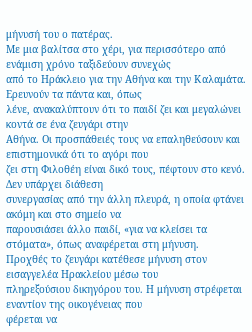μήνυσή του ο πατέρας.
Με μια βαλίτσα στο χέρι, για περισσότερο από ενάμιση χρόνο ταξιδεύουν συνεχώς
από το Ηράκλειο για την Αθήνα και την Καλαμάτα. Ερευνούν τα πάντα και, όπως
λένε, ανακαλύπτουν ότι το παιδί ζει και μεγαλώνει κοντά σε ένα ζευγάρι στην
Αθήνα. Οι προσπάθειές τους να επαληθεύσουν και επιστημονικά ότι το αγόρι που
ζει στη Φιλοθέη είναι δικό τους, πέφτουν στο κενό. Δεν υπάρχει διάθεση
συνεργασίας από την άλλη πλευρά, η οποία φτάνει ακόμη και στο σημείο να
παρουσιάσει άλλο παιδί, «για να κλείσει τα στόματα», όπως αναφέρεται στη μήνυση.
Προχθές το ζευγάρι κατέθεσε μήνυση στον εισαγγελέα Ηρακλείου μέσω του
πληρεξούσιου δικηγόρου του. Η μήνυση στρέφεται εναντίον της οικογένειας που
φέρεται να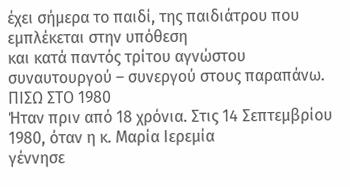έχει σήμερα το παιδί, της παιδιάτρου που εμπλέκεται στην υπόθεση
και κατά παντός τρίτου αγνώστου συναυτουργού – συνεργού στους παραπάνω.
ΠΙΣΩ ΣΤΟ 1980
Ήταν πριν από 18 χρόνια. Στις 14 Σεπτεμβρίου 1980, όταν η κ. Μαρία Ιερεμία
γέννησε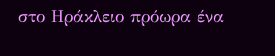στο Ηράκλειο πρόωρα ένα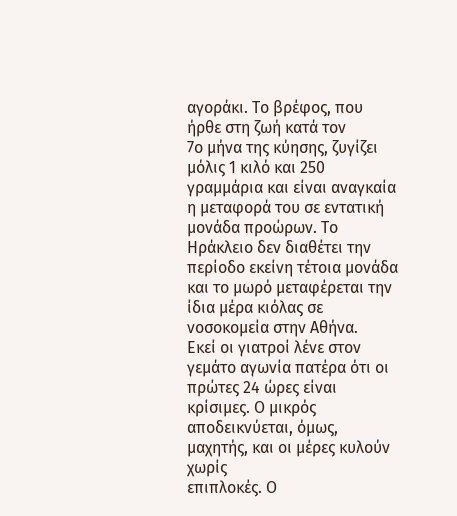αγοράκι. Το βρέφος, που ήρθε στη ζωή κατά τον
7ο μήνα της κύησης, ζυγίζει μόλις 1 κιλό και 250 γραμμάρια και είναι αναγκαία
η μεταφορά του σε εντατική μονάδα προώρων. Το Ηράκλειο δεν διαθέτει την
περίοδο εκείνη τέτοια μονάδα και το μωρό μεταφέρεται την ίδια μέρα κιόλας σε
νοσοκομεία στην Αθήνα.
Εκεί οι γιατροί λένε στον γεμάτο αγωνία πατέρα ότι οι πρώτες 24 ώρες είναι
κρίσιμες. Ο μικρός αποδεικνύεται, όμως, μαχητής, και οι μέρες κυλούν χωρίς
επιπλοκές. Ο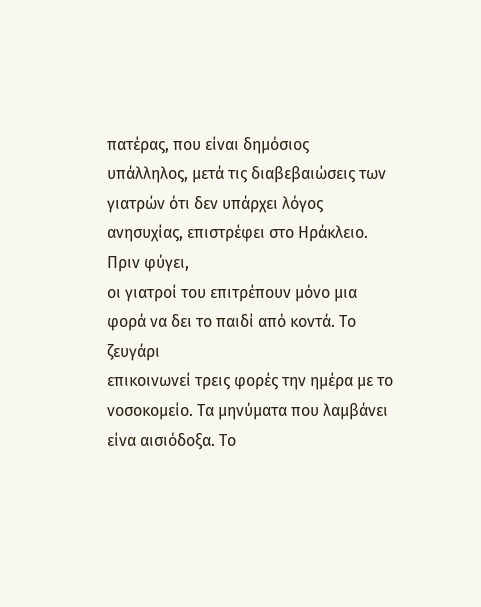πατέρας, που είναι δημόσιος υπάλληλος, μετά τις διαβεβαιώσεις των
γιατρών ότι δεν υπάρχει λόγος ανησυχίας, επιστρέφει στο Ηράκλειο. Πριν φύγει,
οι γιατροί του επιτρέπουν μόνο μια φορά να δει το παιδί από κοντά. Το ζευγάρι
επικοινωνεί τρεις φορές την ημέρα με το νοσοκομείο. Τα μηνύματα που λαμβάνει
είνα αισιόδοξα. Το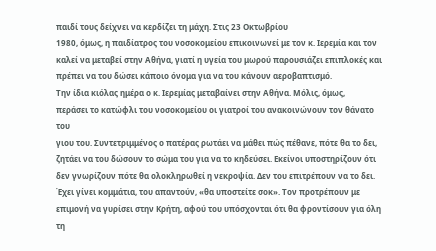παιδί τους δείχνει να κερδίζει τη μάχη. Στις 23 Οκτωβρίου
1980, όμως, η παιδίατρος του νοσοκομείου επικοινωνεί με τον κ. Ιερεμία και τον
καλεί να μεταβεί στην Αθήνα, γιατί η υγεία του μωρού παρουσιάζει επιπλοκές και
πρέπει να του δώσει κάποιο όνομα για να του κάνουν αεροβαπτισμό.
Την ίδια κιόλας ημέρα ο κ. Ιερεμίας μεταβαίνει στην Αθήνα. Μόλις, όμως,
περάσει το κατώφλι του νοσοκομείου οι γιατροί του ανακοινώνουν τον θάνατο του
γιου του. Συντετριμμένος ο πατέρας ρωτάει να μάθει πώς πέθανε, πότε θα το δει,
ζητάει να του δώσουν το σώμα του για να το κηδεύσει. Εκείνοι υποστηρίζουν ότι
δεν γνωρίζουν πότε θα ολοκληρωθεί η νεκροψία. Δεν του επιτρέπουν να το δει.
Έχει γίνει κομμάτια, του απαντούν, «θα υποστείτε σοκ». Τον προτρέπουν με
επιμονή να γυρίσει στην Κρήτη, αφού του υπόσχονται ότι θα φροντίσουν για όλη
τη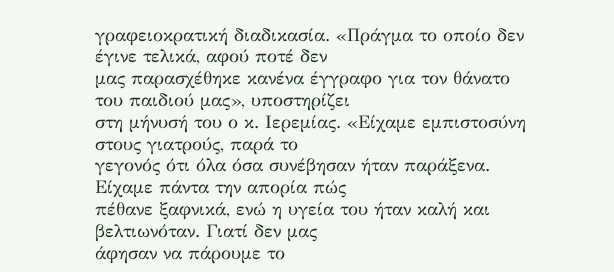γραφειοκρατική διαδικασία. «Πράγμα το οποίο δεν έγινε τελικά, αφού ποτέ δεν
μας παρασχέθηκε κανένα έγγραφο για τον θάνατο του παιδιού μας», υποστηρίζει
στη μήνυσή του ο κ. Ιερεμίας. «Είχαμε εμπιστοσύνη στους γιατρούς, παρά το
γεγονός ότι όλα όσα συνέβησαν ήταν παράξενα. Είχαμε πάντα την απορία πώς
πέθανε ξαφνικά, ενώ η υγεία του ήταν καλή και βελτιωνόταν. Γιατί δεν μας
άφησαν να πάρουμε το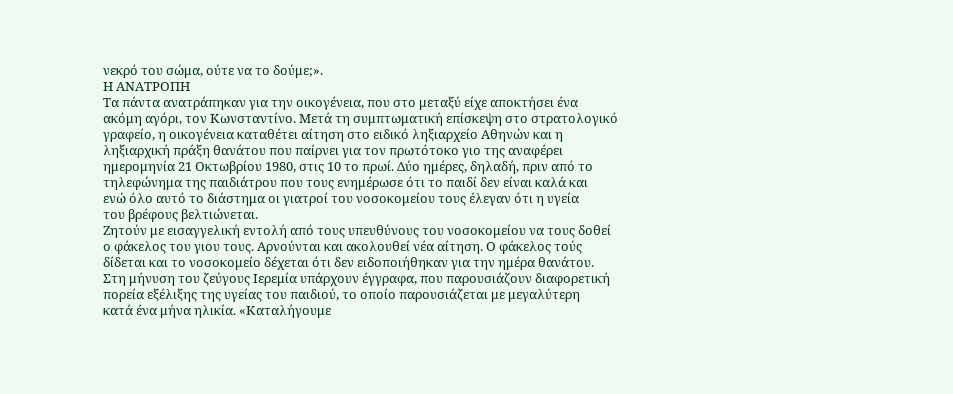νεκρό του σώμα, ούτε να το δούμε;».
Η ΑΝΑΤΡΟΠΗ
Τα πάντα ανατράπηκαν για την οικογένεια, που στο μεταξύ είχε αποκτήσει ένα
ακόμη αγόρι, τον Κωνσταντίνο. Μετά τη συμπτωματική επίσκεψη στο στρατολογικό
γραφείο, η οικογένεια καταθέτει αίτηση στο ειδικό ληξιαρχείο Αθηνών και η
ληξιαρχική πράξη θανάτου που παίρνει για τον πρωτότοκο γιο της αναφέρει
ημερομηνία 21 Οκτωβρίου 1980, στις 10 το πρωί. Δύο ημέρες, δηλαδή, πριν από το
τηλεφώνημα της παιδιάτρου που τους ενημέρωσε ότι το παιδί δεν είναι καλά και
ενώ όλο αυτό το διάστημα οι γιατροί του νοσοκομείου τους έλεγαν ότι η υγεία
του βρέφους βελτιώνεται.
Ζητούν με εισαγγελική εντολή από τους υπευθύνους του νοσοκομείου να τους δοθεί
ο φάκελος του γιου τους. Αρνούνται και ακολουθεί νέα αίτηση. Ο φάκελος τούς
δίδεται και το νοσοκομείο δέχεται ότι δεν ειδοποιήθηκαν για την ημέρα θανάτου.
Στη μήνυση του ζεύγους Ιερεμία υπάρχουν έγγραφα, που παρουσιάζουν διαφορετική
πορεία εξέλιξης της υγείας του παιδιού, το οποίο παρουσιάζεται με μεγαλύτερη
κατά ένα μήνα ηλικία. «Καταλήγουμε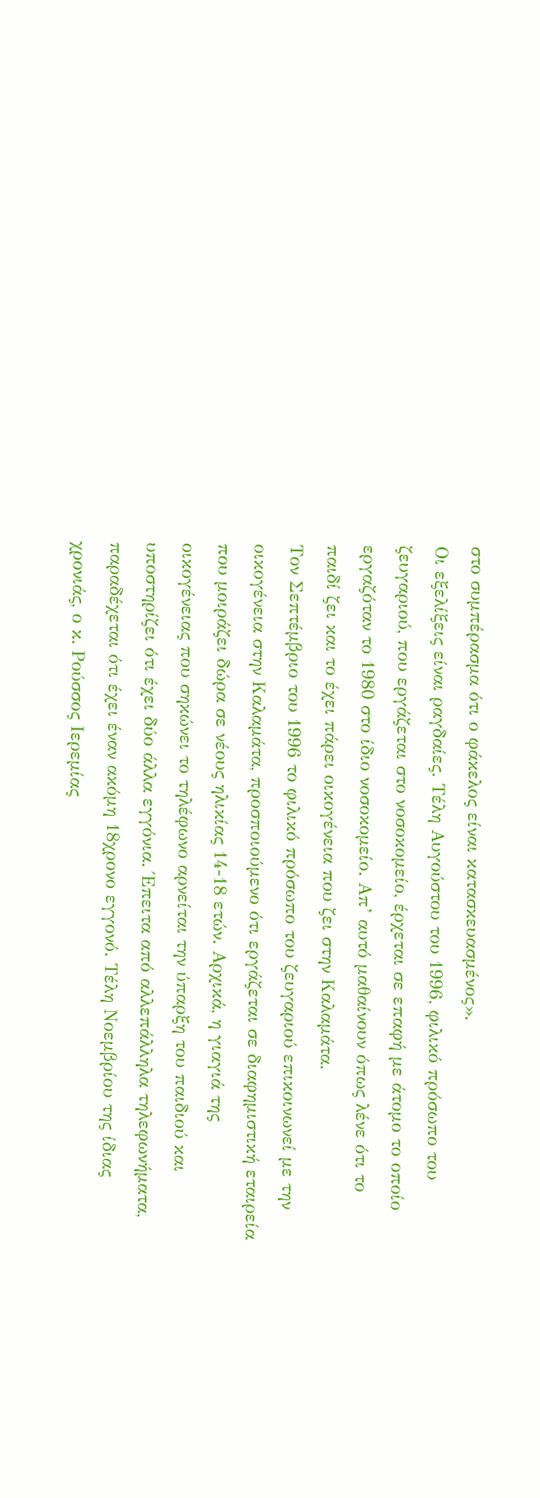στο συμπέρασμα ότι ο φάκελος είναι κατασκευασμένος».
Οι εξελίξεις είναι ραγδαίες. Τέλη Αυγούστου του 1996, φιλικό πρόσωπο του
ζευγαριού, που εργάζεται στο νοσοκομείο, έρχεται σε επαφή με άτομο το οποίο
εργαζόταν το 1980 στο ίδιο νοσοκομείο. Απ’ αυτό μαθαίνουν όπως λένε ότι το
παιδί ζει και το έχει πάρει οικογένεια που ζει στην Καλαμάτα.
Τον Σεπτέμβριο του 1996 το φιλικό πρόσωπο του ζευγαριού επικοινωνεί με την
οικογένεια στην Καλαμάτα, προσποιούμενο ότι εργάζεται σε διαφημιστική εταιρεία
που μοιράζει δώρα σε νέους ηλικίας 14-18 ετών. Αρχικά, η γιαγιά της
οικογένειας που σηκώνει το τηλέφωνο αρνείται την ύπαρξη του παιδιού και
υποστηρίζει ότι έχει δύο άλλα εγγόνια. Έπειτα από αλλεπάλληλα τηλεφωνήματα,
παραδέχεται ότι έχει έναν ακόμη 18χρονο εγγονό. Τέλη Νοεμβρίου της ίδιας
χρονιάς, ο κ. Ρούσσος Ιερεμίας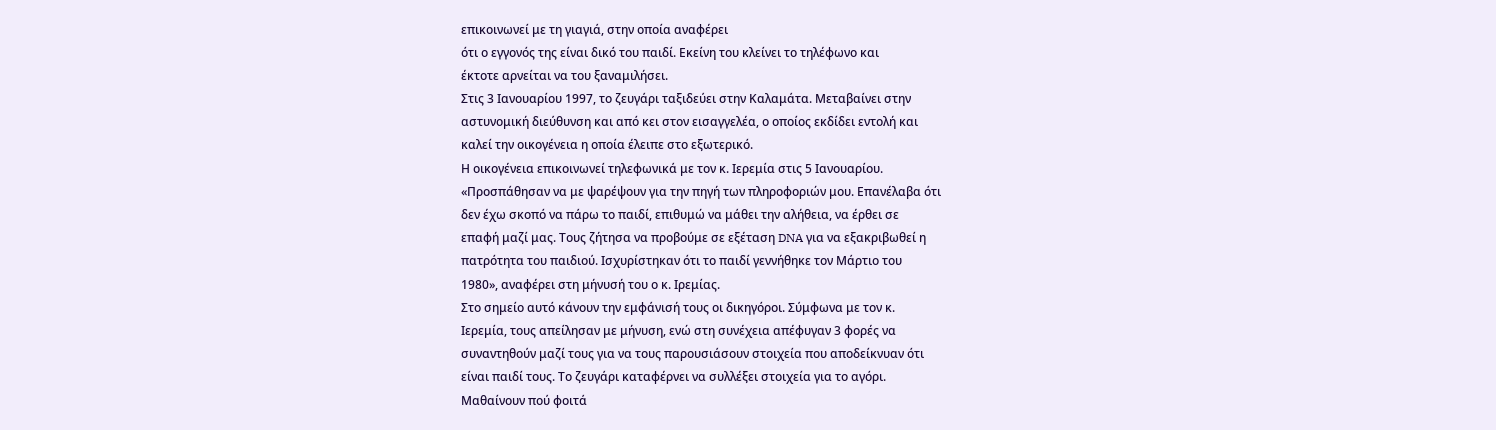επικοινωνεί με τη γιαγιά, στην οποία αναφέρει
ότι ο εγγονός της είναι δικό του παιδί. Εκείνη του κλείνει το τηλέφωνο και
έκτοτε αρνείται να του ξαναμιλήσει.
Στις 3 Ιανουαρίου 1997, το ζευγάρι ταξιδεύει στην Καλαμάτα. Μεταβαίνει στην
αστυνομική διεύθυνση και από κει στον εισαγγελέα, ο οποίος εκδίδει εντολή και
καλεί την οικογένεια η οποία έλειπε στο εξωτερικό.
Η οικογένεια επικοινωνεί τηλεφωνικά με τον κ. Ιερεμία στις 5 Ιανουαρίου.
«Προσπάθησαν να με ψαρέψουν για την πηγή των πληροφοριών μου. Επανέλαβα ότι
δεν έχω σκοπό να πάρω το παιδί, επιθυμώ να μάθει την αλήθεια, να έρθει σε
επαφή μαζί μας. Τους ζήτησα να προβούμε σε εξέταση DNA για να εξακριβωθεί η
πατρότητα του παιδιού. Ισχυρίστηκαν ότι το παιδί γεννήθηκε τον Μάρτιο του
1980», αναφέρει στη μήνυσή του ο κ. Ιρεμίας.
Στο σημείο αυτό κάνουν την εμφάνισή τους οι δικηγόροι. Σύμφωνα με τον κ.
Ιερεμία, τους απείλησαν με μήνυση, ενώ στη συνέχεια απέφυγαν 3 φορές να
συναντηθούν μαζί τους για να τους παρουσιάσουν στοιχεία που αποδείκνυαν ότι
είναι παιδί τους. Το ζευγάρι καταφέρνει να συλλέξει στοιχεία για το αγόρι.
Μαθαίνουν πού φοιτά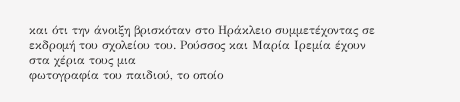και ότι την άνοιξη βρισκόταν στο Ηράκλειο συμμετέχοντας σε
εκδρομή του σχολείου του. Ρούσσος και Μαρία Ιρεμία έχουν στα χέρια τους μια
φωτογραφία του παιδιού, το οποίο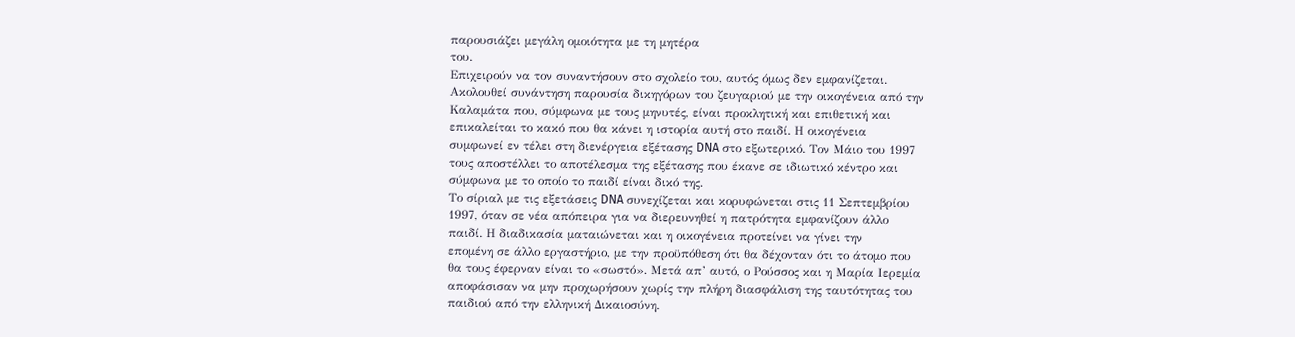παρουσιάζει μεγάλη ομοιότητα με τη μητέρα
του.
Επιχειρούν να τον συναντήσουν στο σχολείο του, αυτός όμως δεν εμφανίζεται.
Ακολουθεί συνάντηση παρουσία δικηγόρων του ζευγαριού με την οικογένεια από την
Καλαμάτα που, σύμφωνα με τους μηνυτές, είναι προκλητική και επιθετική και
επικαλείται το κακό που θα κάνει η ιστορία αυτή στο παιδί. Η οικογένεια
συμφωνεί εν τέλει στη διενέργεια εξέτασης DNA στο εξωτερικό. Τον Μάιο του 1997
τους αποστέλλει το αποτέλεσμα της εξέτασης που έκανε σε ιδιωτικό κέντρο και
σύμφωνα με το οποίο το παιδί είναι δικό της.
Το σίριαλ με τις εξετάσεις DNA συνεχίζεται και κορυφώνεται στις 11 Σεπτεμβρίου
1997, όταν σε νέα απόπειρα για να διερευνηθεί η πατρότητα εμφανίζουν άλλο
παιδί. Η διαδικασία ματαιώνεται και η οικογένεια προτείνει να γίνει την
επομένη σε άλλο εργαστήριο, με την προϋπόθεση ότι θα δέχονταν ότι το άτομο που
θα τους έφερναν είναι το «σωστό». Μετά απ’ αυτό, ο Ρούσσος και η Μαρία Ιερεμία
αποφάσισαν να μην προχωρήσουν χωρίς την πλήρη διασφάλιση της ταυτότητας του
παιδιού από την ελληνική Δικαιοσύνη.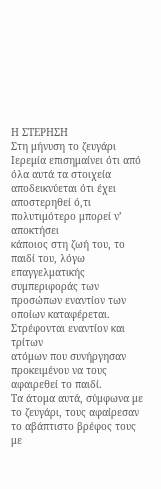Η ΣΤΕΡΗΣΗ
Στη μήνυση το ζευγάρι Ιερεμία επισημαίνει ότι από όλα αυτά τα στοιχεία
αποδεικνύεται ότι έχει αποστερηθεί ό,τι πολυτιμότερο μπορεί ν’ αποκτήσει
κάποιος στη ζωή του, το παιδί του, λόγω επαγγελματικής συμπεριφοράς των
προσώπων εναντίον των οποίων καταφέρεται. Στρέφονται εναντίον και τρίτων
ατόμων που συνήργησαν προκειμένου να τους αφαιρεθεί το παιδί.
Τα άτομα αυτά, σύμφωνα με το ζευγάρι, τους αφαίρεσαν το αβάπτιστο βρέφος τους
με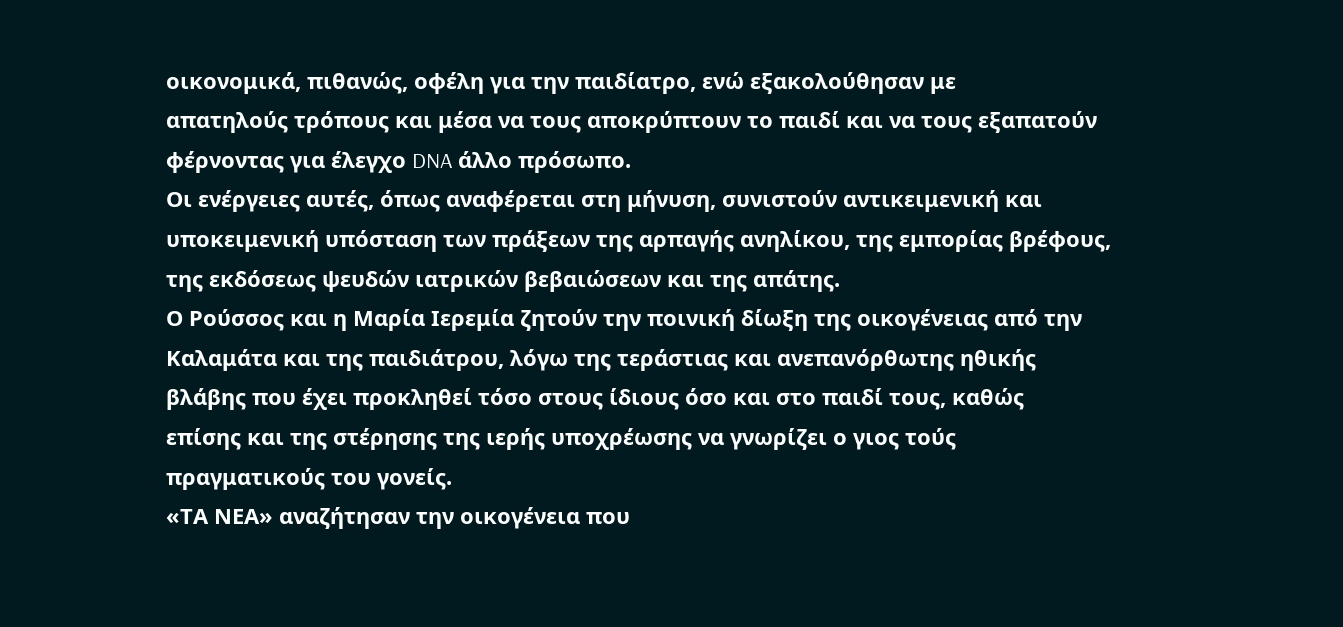οικονομικά, πιθανώς, οφέλη για την παιδίατρο, ενώ εξακολούθησαν με
απατηλούς τρόπους και μέσα να τους αποκρύπτουν το παιδί και να τους εξαπατούν
φέρνοντας για έλεγχο DNA άλλο πρόσωπο.
Οι ενέργειες αυτές, όπως αναφέρεται στη μήνυση, συνιστούν αντικειμενική και
υποκειμενική υπόσταση των πράξεων της αρπαγής ανηλίκου, της εμπορίας βρέφους,
της εκδόσεως ψευδών ιατρικών βεβαιώσεων και της απάτης.
Ο Ρούσσος και η Μαρία Ιερεμία ζητούν την ποινική δίωξη της οικογένειας από την
Καλαμάτα και της παιδιάτρου, λόγω της τεράστιας και ανεπανόρθωτης ηθικής
βλάβης που έχει προκληθεί τόσο στους ίδιους όσο και στο παιδί τους, καθώς
επίσης και της στέρησης της ιερής υποχρέωσης να γνωρίζει ο γιος τούς
πραγματικούς του γονείς.
«ΤΑ ΝΕΑ» αναζήτησαν την οικογένεια που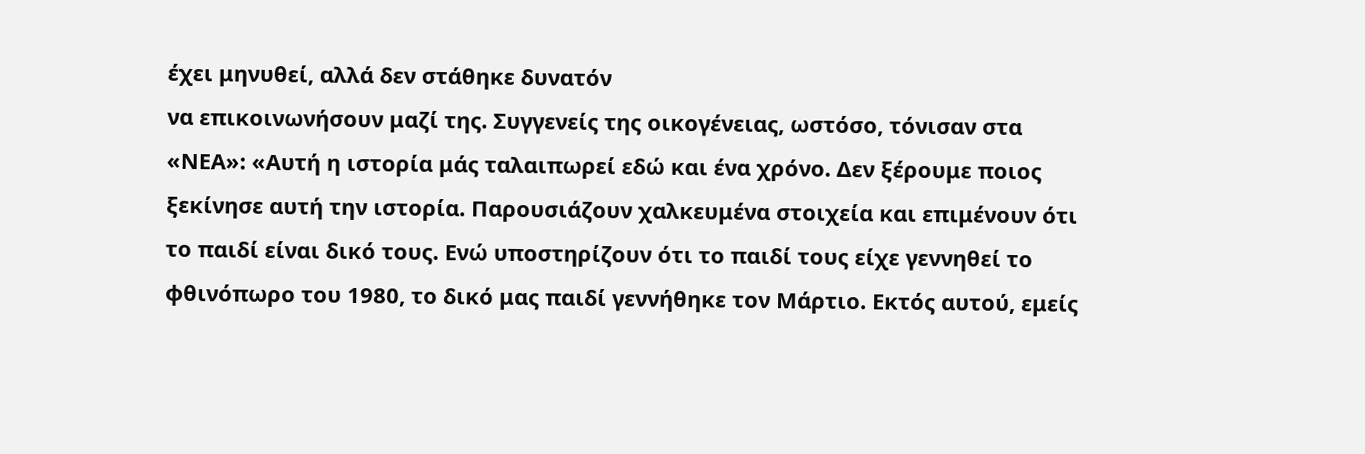έχει μηνυθεί, αλλά δεν στάθηκε δυνατόν
να επικοινωνήσουν μαζί της. Συγγενείς της οικογένειας, ωστόσο, τόνισαν στα
«ΝΕΑ»: «Αυτή η ιστορία μάς ταλαιπωρεί εδώ και ένα χρόνο. Δεν ξέρουμε ποιος
ξεκίνησε αυτή την ιστορία. Παρουσιάζουν χαλκευμένα στοιχεία και επιμένουν ότι
το παιδί είναι δικό τους. Ενώ υποστηρίζουν ότι το παιδί τους είχε γεννηθεί το
φθινόπωρο του 1980, το δικό μας παιδί γεννήθηκε τον Μάρτιο. Εκτός αυτού, εμείς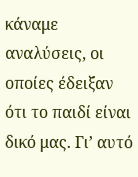κάναμε αναλύσεις, οι οποίες έδειξαν ότι το παιδί είναι δικό μας. Γι’ αυτό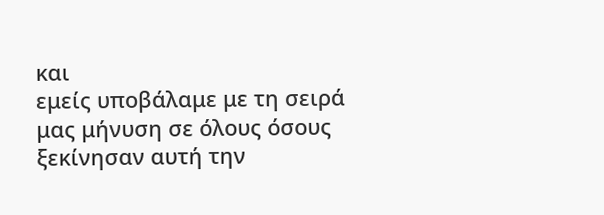και
εμείς υποβάλαμε με τη σειρά μας μήνυση σε όλους όσους ξεκίνησαν αυτή την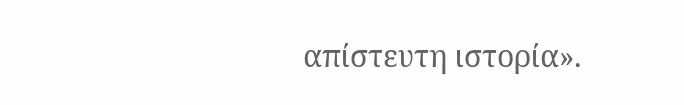απίστευτη ιστορία».